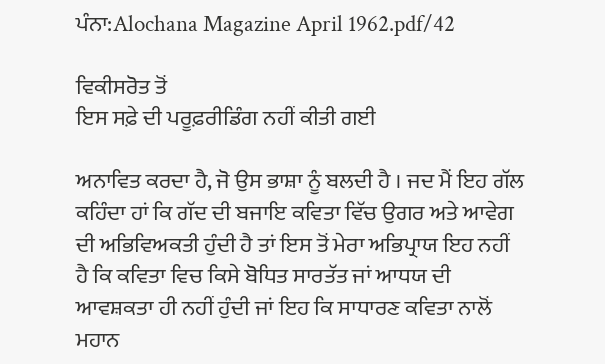ਪੰਨਾ:Alochana Magazine April 1962.pdf/42

ਵਿਕੀਸਰੋਤ ਤੋਂ
ਇਸ ਸਫ਼ੇ ਦੀ ਪਰੂਫ਼ਰੀਡਿੰਗ ਨਹੀਂ ਕੀਤੀ ਗਈ

ਅਨਾਵਿਤ ਕਰਦਾ ਹੈ, ਜੋ ਉਸ ਭਾਸ਼ਾ ਨੂੰ ਬਲਦੀ ਹੈ । ਜਦ ਮੈਂ ਇਹ ਗੱਲ ਕਹਿੰਦਾ ਹਾਂ ਕਿ ਗੱਦ ਦੀ ਬਜਾਇ ਕਵਿਤਾ ਵਿੱਚ ਉਗਰ ਅਤੇ ਆਵੇਗ ਦੀ ਅਭਿਵਿਅਕਤੀ ਹੁੰਦੀ ਹੈ ਤਾਂ ਇਸ ਤੋਂ ਮੇਰਾ ਅਭਿਪ੍ਰਾਯ ਇਹ ਨਹੀਂ ਹੈ ਕਿ ਕਵਿਤਾ ਵਿਚ ਕਿਸੇ ਬੋਧਿਤ ਸਾਰਤੱਤ ਜਾਂ ਆਧਯ ਦੀ ਆਵਸ਼ਕਤਾ ਹੀ ਨਹੀਂ ਹੁੰਦੀ ਜਾਂ ਇਹ ਕਿ ਸਾਧਾਰਣ ਕਵਿਤਾ ਨਾਲੋਂ ਮਹਾਨ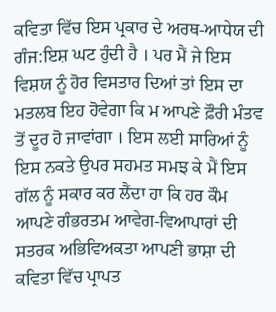ਕਵਿਤਾ ਵਿੱਚ ਇਸ ਪ੍ਰਕਾਰ ਦੇ ਅਰਥ-ਆਧੇਯ ਦੀ ਗੰਜ:ਇਸ਼ ਘਟ ਹੁੰਦੀ ਹੈ । ਪਰ ਮੈਂ ਜੇ ਇਸ ਵਿਸ਼ਯ ਨੂੰ ਹੋਰ ਵਿਸਤਾਰ ਦਿਆਂ ਤਾਂ ਇਸ ਦਾ ਮਤਲਬ ਇਹ ਹੋਵੇਗਾ ਕਿ ਮ ਆਪਣੇ ਫ਼ੌਰੀ ਮੰਤਵ ਤੋਂ ਦੂਰ ਹੋ ਜਾਵਾਂਗਾ । ਇਸ ਲਈ ਸਾਰਿਆਂ ਨੂੰ ਇਸ ਨਕਤੇ ਉਪਰ ਸਹਮਤ ਸਮਝ ਕੇ ਮੈਂ ਇਸ ਗੱਲ ਨੂੰ ਸਕਾਰ ਕਰ ਲੈਂਦਾ ਹਾ ਕਿ ਹਰ ਕੌਮ ਆਪਣੇ ਗੰਭਰਤਮ ਆਵੇਗ-ਵਿਆਪਾਰਾਂ ਦੀ ਸਤਰਕ ਅਭਿਵਿਅਕਤਾ ਆਪਣੀ ਭਾਸ਼ਾ ਦੀ ਕਵਿਤਾ ਵਿੱਚ ਪ੍ਰਾਪਤ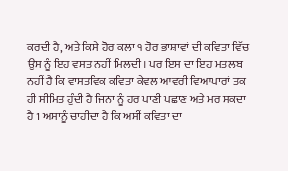ਕਰਦੀ ਹੈ, ਅਤੇ ਕਿਸੇ ਹੋਰ ਕਲਾ ੧ ਹੋਰ ਭਾਸ਼ਾਵਾਂ ਦੀ ਕਵਿਤਾ ਵਿੱਚ ਉਸ ਨੂੰ ਇਹ ਵਸਤ ਨਹੀਂ ਮਿਲਦੀ। ਪਰ ਇਸ ਦਾ ਇਹ ਮਤਲਬ ਨਹੀਂ ਹੈ ਕਿ ਵਾਸਤਵਿਕ ਕਵਿਤਾ ਕੇਵਲ ਆਵਰੀ ਵਿਆਪਾਰਾਂ ਤਕ ਹੀ ਸੀਮਿਤ ਹੁੰਦੀ ਹੈ ਜਿਨਾ ਨੂੰ ਹਰ ਪਾਣੀ ਪਛਾਣ ਅਤੇ ਮਰ ਸਕਦਾ ਹੈ 1 ਅਸਾਨੂੰ ਚਾਹੀਦਾ ਹੈ ਕਿ ਅਸੀਂ ਕਵਿਤਾ ਦਾ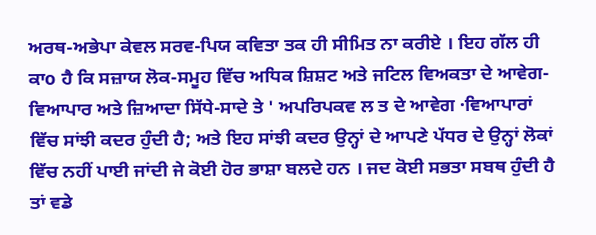ਅਰਥ-ਅਭੇਪਾ ਕੇਵਲ ਸਰਵ-ਪਿਯ ਕਵਿਤਾ ਤਕ ਹੀ ਸੀਮਿਤ ਨਾ ਕਰੀਏ । ਇਹ ਗੱਲ ਹੀ ਕਾo ਹੈ ਕਿ ਸਜ਼ਾਯ ਲੋਕ-ਸਮੂਹ ਵਿੱਚ ਅਧਿਕ ਸ਼ਿਸ਼ਟ ਅਤੇ ਜਟਿਲ ਵਿਅਕਤਾ ਦੇ ਆਵੇਗ-ਵਿਆਪਾਰ ਅਤੇ ਜ਼ਿਆਦਾ ਸਿੱਧੇ-ਸਾਦੇ ਤੇ ' ਅਪਰਿਪਕਵ ਲ ਤ ਦੇ ਆਵੇਗ ·ਵਿਆਪਾਰਾਂ ਵਿੱਚ ਸਾਂਝੀ ਕਦਰ ਹੁੰਦੀ ਹੈ; ਅਤੇ ਇਹ ਸਾਂਝੀ ਕਦਰ ਉਨ੍ਹਾਂ ਦੇ ਆਪਣੇ ਪੱਧਰ ਦੇ ਉਨ੍ਹਾਂ ਲੋਕਾਂ ਵਿੱਚ ਨਹੀਂ ਪਾਈ ਜਾਂਦੀ ਜੇ ਕੋਈ ਹੋਰ ਭਾਸ਼ਾ ਬਲਦੇ ਹਨ । ਜਦ ਕੋਈ ਸਭਤਾ ਸਬਥ ਹੁੰਦੀ ਹੈ ਤਾਂ ਵਡੇ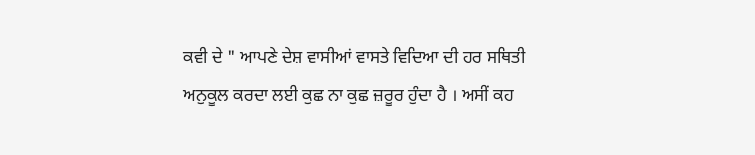ਕਵੀ ਦੇ " ਆਪਣੇ ਦੇਸ਼ ਵਾਸੀਆਂ ਵਾਸਤੇ ਵਿਦਿਆ ਦੀ ਹਰ ਸਥਿਤੀ ਅਨੁਕੂਲ ਕਰਦਾ ਲਈ ਕੁਛ ਨਾ ਕੁਛ ਜ਼ਰੂਰ ਹੁੰਦਾ ਹੈ । ਅਸੀਂ ਕਹ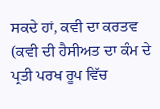ਸਕਦੇ ਹਾਂ, ਕਵੀ ਦਾ ਕਰਤਵ (ਕਵੀ ਦੀ ਹੈਸੀਅਤ ਦਾ ਕੰਮ ਦੇ ਪ੍ਰਤੀ ਪਰਖ ਰੂਪ ਵਿੱਚ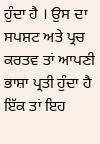ਹੁੰਦਾ ਹੈ । ਉਸ ਦਾ ਸਪਸ਼ਟ ਅਤੇ ਪ੍ਰਚ ਕਰਤਵ ਤਾਂ ਆਪਣੀ ਭਾਸ਼ਾ ਪ੍ਰਤੀ ਹੁੰਦਾ ਹੈ ਇੱਕ ਤਾਂ ਇਹ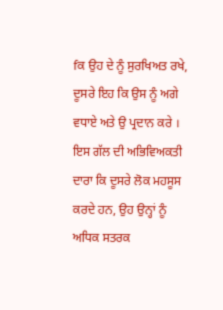fਕ ਉਹ ਦੇ ਨੂੰ ਸੁਰਖਿਅਤ ਰਖੇ, ਦੂਸਰੇ ਇਹ ਕਿ ਉਸ ਨੂੰ ਅਗੇ ਵਧਾਏ ਅਤੇ ਉ ਪ੍ਰਦਾਨ ਕਰੇ । ਇਸ ਗੱਲ ਦੀ ਅਭਿਵਿਅਕਤੀ ਦਾਰਾ ਕਿ ਦੂਸਰੇ ਲੋਕ ਮਹਸੂਸ ਕਰਦੇ ਹਨ, ਉਹ ਉਨ੍ਹਾਂ ਨੂੰ ਅਧਿਕ ਸਤਰਕ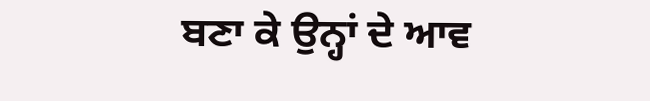ਬਣਾ ਕੇ ਉਨ੍ਹਾਂ ਦੇ ਆਵ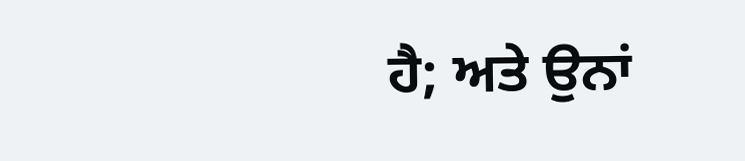ਹੈ; ਅਤੇ ਉਨਾਂ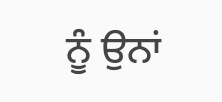ਨੂੰ ਉਨਾਂ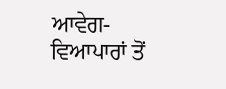ਆਵੇਗ-ਵਿਆਪਾਰਾਂ ਤੋਂ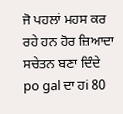ਜੋ ਪਹਲਾਂ ਮਹਸ ਕਰ ਰਹੇ ਹਨ ਹੋਰ ਜ਼ਿਆਦਾ ਸਚੇਤਨ ਬਣਾ ਦਿੰਦੇ po gal ਦਾ ਹi 80